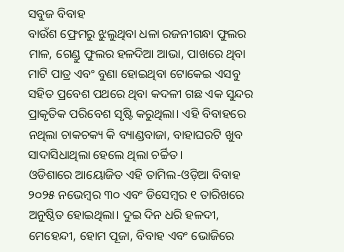ସବୁଜ ବିବାହ
ବାଉଁଶ ଫ୍ରେମରୁ ଝୁଲୁଥିବା ଧଳା ରଜନୀଗନ୍ଧା ଫୁଲର ମାଳ, ଗେଣ୍ଡୁ ଫୁଲର ହଳଦିଆ ଆଭା, ପାଖରେ ଥିବା ମାଟି ପାତ୍ର ଏବଂ ବୁଣା ହୋଇଥିବା ଟୋକେଇ ଏସବୁ ସହିତ ପ୍ରବେଶ ପଥରେ ଥିବା କଦଳୀ ଗଛ ଏକ ସୁନ୍ଦର ପ୍ରାକୃତିକ ପରିବେଶ ସୃଷ୍ଟି କରୁଥିଲା। ଏହି ବିବାହରେ ନଥିଲା ଚାକଚକ୍ୟ କି ବ୍ୟାଣ୍ଡବାଜା, ବାହାଘରଟି ଖୁବ ସାଦାସିଧାଥିଲା ହେଲେ ଥିଲା ଚର୍ଚ୍ଚିତ ।
ଓଡିଶାରେ ଆୟୋଜିତ ଏହି ତାମିଲ-ଓଡ଼ିଆ ବିବାହ ୨୦୨୫ ନଭେମ୍ବର ୩୦ ଏବଂ ଡିସେମ୍ବର ୧ ତାରିଖରେ ଅନୁଷ୍ଠିତ ହୋଇଥିଲା। ଦୁଇ ଦିନ ଧରି ହଳଦୀ, ମେହେନ୍ଦୀ, ହୋମ ପୂଜା, ବିବାହ ଏବଂ ଭୋଜିରେ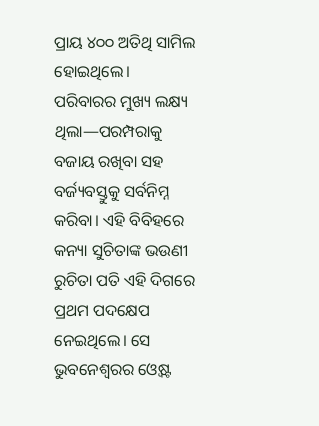ପ୍ରାୟ ୪୦୦ ଅତିଥି ସାମିଲ ହୋଇଥିଲେ। ପରିବାରର ମୁଖ୍ୟ ଲକ୍ଷ୍ୟ ଥିଲା—ପରମ୍ପରାକୁ ବଜାୟ ରଖିବା ସହ ବର୍ଜ୍ୟବସ୍ତୁକୁ ସର୍ବନିମ୍ନ କରିବା। ଏହି ବିବିହରେ କନ୍ୟା ସୁଚିତାଙ୍କ ଭଉଣୀ ରୁଚିତା ପତି ଏହି ଦିଗରେ ପ୍ରଥମ ପଦକ୍ଷେପ ନେଇଥିଲେ। ସେ ଭୁବନେଶ୍ୱରର ଓ୍ୱେଷ୍ଟ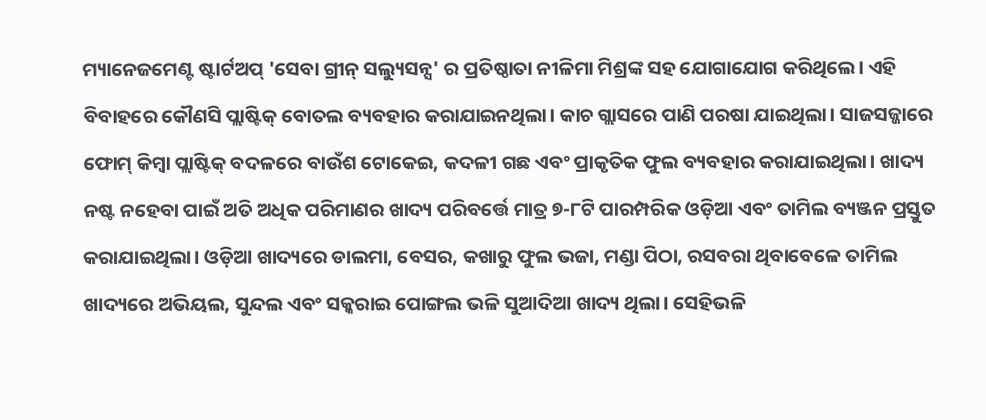ମ୍ୟାନେଜମେଣ୍ଟ ଷ୍ଟାର୍ଟଅପ୍ 'ସେବା ଗ୍ରୀନ୍ ସଲ୍ୟୁସନ୍ସ' ର ପ୍ରତିଷ୍ଠାତା ନୀଳିମା ମିଶ୍ରଙ୍କ ସହ ଯୋଗାଯୋଗ କରିଥିଲେ। ଏହି ବିବାହରେ କୌଣସି ପ୍ଲାଷ୍ଟିକ୍ ବୋତଲ ବ୍ୟବହାର କରାଯାଇନଥିଲା। କାଚ ଗ୍ଲାସରେ ପାଣି ପରଷା ଯାଇଥିଲା। ସାଜସଜ୍ଜାରେ ଫୋମ୍ କିମ୍ବା ପ୍ଲାଷ୍ଟିକ୍ ବଦଳରେ ବାଉଁଶ ଟୋକେଇ, କଦଳୀ ଗଛ ଏବଂ ପ୍ରାକୃତିକ ଫୁଲ ବ୍ୟବହାର କରାଯାଇଥିଲା। ଖାଦ୍ୟ ନଷ୍ଟ ନହେବା ପାଇଁ ଅତି ଅଧିକ ପରିମାଣର ଖାଦ୍ୟ ପରିବର୍ତ୍ତେ ମାତ୍ର ୭-୮ଟି ପାରମ୍ପରିକ ଓଡ଼ିଆ ଏବଂ ତାମିଲ ବ୍ୟଞ୍ଜନ ପ୍ରସ୍ତୁତ କରାଯାଇଥିଲା। ଓଡ଼ିଆ ଖାଦ୍ୟରେ ଡାଲମା, ବେସର, କଖାରୁ ଫୁଲ ଭଜା, ମଣ୍ଡା ପିଠା, ରସବରା ଥିବାବେଳେ ତାମିଲ ଖାଦ୍ୟରେ ଅଭିୟଲ, ସୁନ୍ଦଲ ଏବଂ ସକ୍କରାଇ ପୋଙ୍ଗଲ ଭଳି ସୁଆଦିଆ ଖାଦ୍ୟ ଥିଲା। ସେହିଭଳି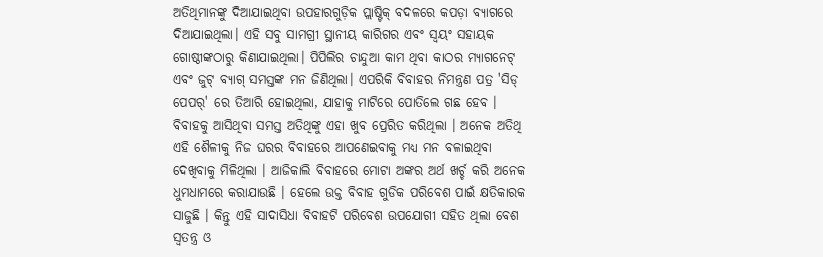ଅତିଥିମାନଙ୍କୁ ଦିଆଯାଇଥିବା ଉପହାରଗୁଡ଼ିକ ପ୍ଲାଷ୍ଟିକ୍ ବଦଳରେ କପଡ଼ା ବ୍ୟାଗରେ ଦିଆଯାଇଥିଲା। ଏହି ସବୁ ସାମଗ୍ରୀ ସ୍ଥାନୀୟ କାରିଗର ଏବଂ ସ୍ୱୟଂ ସହାୟକ ଗୋଷ୍ଠୀଙ୍କଠାରୁ କିଣାଯାଇଥିଲା। ପିପିଲିର ଚାନ୍ଦୁଆ କାମ ଥିବା କାଠର ମ୍ୟାଗନେଟ୍ ଏବଂ ଜୁଟ୍ ବ୍ୟାଗ୍ ସମସ୍ତଙ୍କ ମନ ଜିଣିଥିଲା। ଏପରିକି ବିବାହର ନିମନ୍ତ୍ରଣ ପତ୍ର 'ସିଡ୍ ପେପର୍' ରେ ତିଆରି ହୋଇଥିଲା, ଯାହାକୁ ମାଟିରେ ପୋତିଲେ ଗଛ ହେବ । ବିବାହକୁ ଆସିଥିବା ସମସ୍ତ ଅତିଥିଙ୍କୁ ଏହା ଖୁବ ପ୍ରେରିତ କରିଥିଲା । ଅନେକ ଅତିଥି ଏହି ଶୈଳୀକୁ ନିଜ ଘରର ବିବାହରେ ଆପଣେଇବାକୁ ମଧ୍ୟ ମନ ବଳାଇଥିବା ଦେଖିବାକୁ ମିଳିଥିଲା । ଆଜିକାଲି ବିବାହରେ ମୋଟା ଅଙ୍କର ଅର୍ଥ ଖର୍ଚ୍ଚ କରି ଅନେକ ଧୁମଧାମରେ କରାଯାଉଛି । ହେଲେ ଉକ୍ତ ବିବାହ ଗୁଡିକ ପରିବେଶ ପାଇଁ କ୍ଷତିକାରକ ସାଜୁଛି । କିନ୍ତୁ ଏହି ସାଦାସିଧା ବିବାହଟି ପରିବେଶ ଉପଯୋଗୀ ସହିତ ଥିଲା ବେଶ ସ୍ବତନ୍ତ୍ର ଓ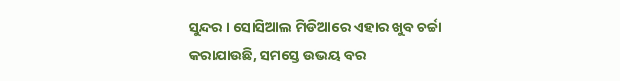ସୁନ୍ଦର । ସୋସିଆଲ ମିଡିଆରେ ଏହାର ଖୁବ ଚର୍ଚ୍ଚା କରାଯାଉଛି, ସମସ୍ତେ ଉଭୟ ବର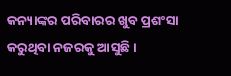କନ୍ୟାଙ୍କର ପରିବାରର ଖୁବ ପ୍ରଶଂସା କରୁଥିବା ନଜରକୁ ଆସୁଛି ।